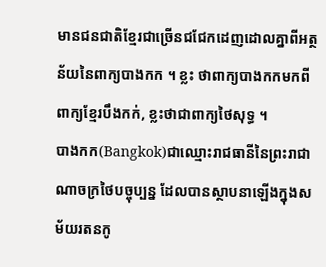មានជនជាតិខ្មែរជាច្រើនជជែកដេញដោលគ្នាពីអត្ថន័យនៃពាក្យបាងកក ។ ខ្លះ ថាពាក្យបាងកកមកពីពាក្យខ្មែរបឹងកក់, ខ្លះថាជាពាក្យថៃសុទ្ធ ។
បាងកក(Bangkok)ជាឈ្មោះរាជធានីនៃព្រះរាជាណាចក្រថៃបច្ចុប្បន្ន ដែលបានស្ថាបនាឡើងក្នុងសម័យរតនកូ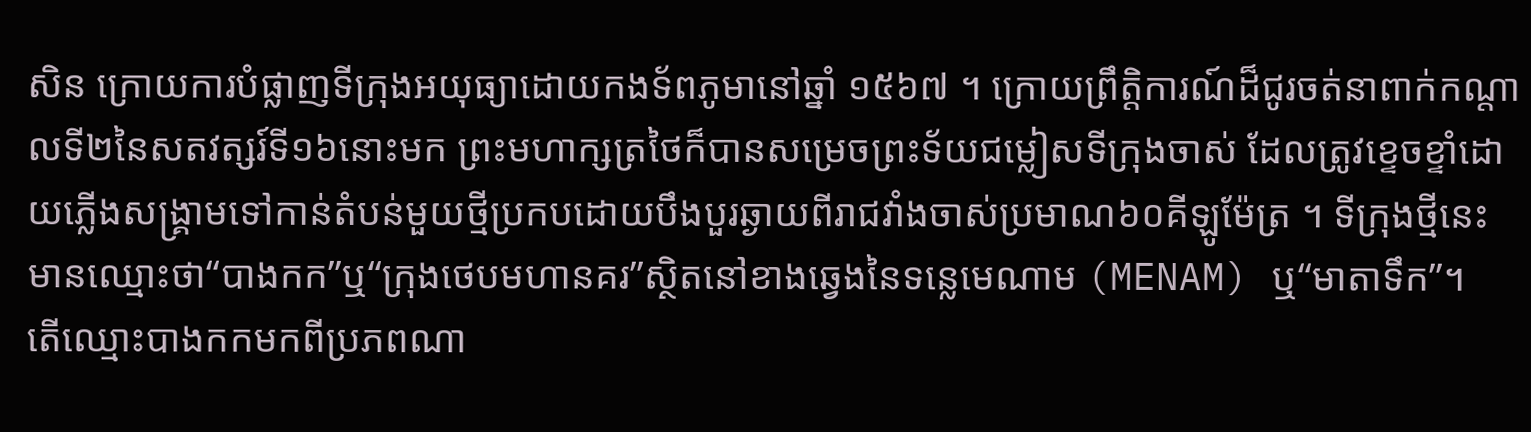សិន ក្រោយការបំផ្លាញទីក្រុងអយុធ្យាដោយកងទ័ពភូមានៅឆ្នាំ ១៥៦៧ ។ ក្រោយព្រឹត្តិការណ៍ដ៏ជូរចត់នាពាក់កណ្តាលទី២នៃសតវត្សរ៍ទី១៦នោះមក ព្រះមហាក្សត្រថៃក៏បានសម្រេចព្រះទ័យជម្លៀសទីក្រុងចាស់ ដែលត្រូវខ្ទេចខ្ទាំដោយភ្លើងសង្គ្រាមទៅកាន់តំបន់មួយថ្មីប្រកបដោយបឹងបួរឆ្ងាយពីរាជវាំងចាស់ប្រមាណ៦០គីឡូម៉ែត្រ ។ ទីក្រុងថ្មីនេះមានឈ្មោះថា“បាងកក”ឬ“ក្រុងថេបមហានគរ”ស្ថិតនៅខាងឆ្វេងនៃទន្លេមេណាម (MENAM) ឬ“មាតាទឹក”។
តើឈ្មោះបាងកកមកពីប្រភពណា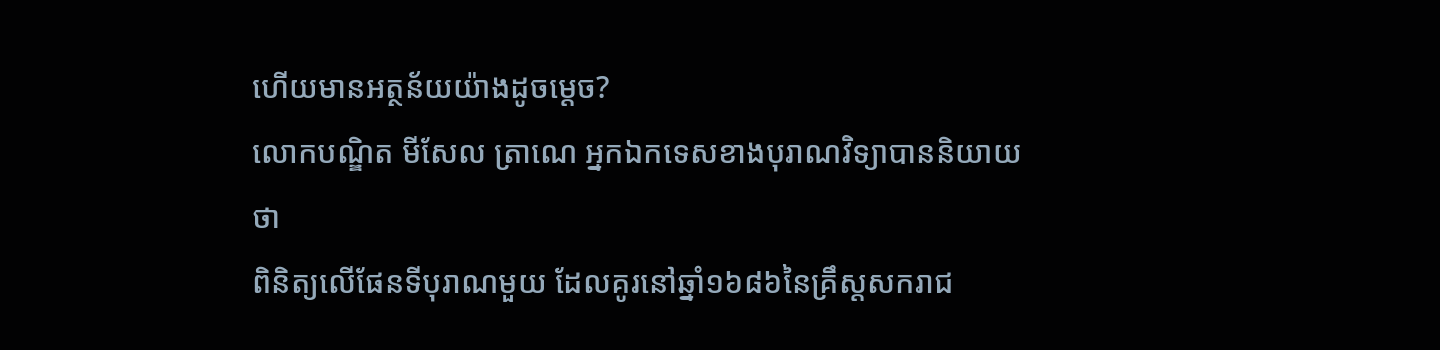ហើយមានអត្ថន័យយ៉ាងដូចម្តេច?
លោកបណ្ឌិត មីសែល ត្រាណេ អ្នកឯកទេសខាងបុរាណវិទ្យាបាននិយាយថា
ពិនិត្យលើផែនទីបុរាណមួយ ដែលគូរនៅឆ្នាំ១៦៨៦នៃគ្រឹស្តសករាជ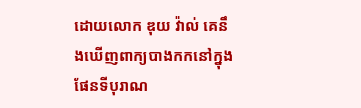ដោយលោក ឌុយ វ៉ាល់ គេនឹងឃើញពាក្យបាងកកនៅក្នុងផែនទីបុរាណ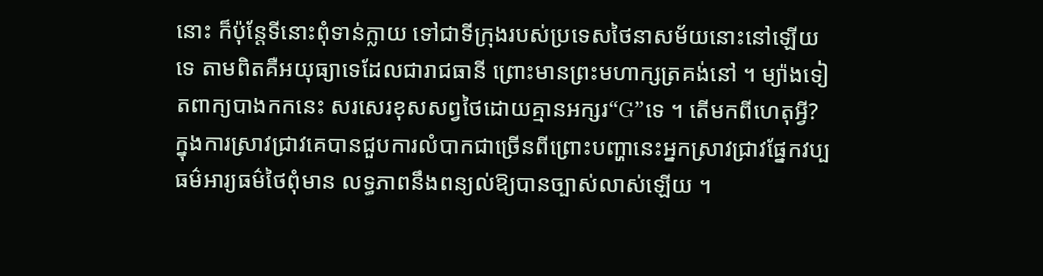នោះ ក៏ប៉ុន្តែទីនោះពុំទាន់ក្លាយ ទៅជាទីក្រុងរបស់ប្រទេសថៃនាសម័យនោះនៅឡើយទេ តាមពិតគឺអយុធ្យាទេដែលជារាជធានី ព្រោះមានព្រះមហាក្សត្រគង់នៅ ។ ម្យ៉ាងទៀតពាក្យបាងកកនេះ សរសេរខុសសព្វថៃដោយគ្មានអក្សរ“G”ទេ ។ តើមកពីហេតុអ្វី?
ក្នុងការស្រាវជ្រាវគេបានជួបការលំបាកជាច្រើនពីព្រោះបញ្ហានេះអ្នកស្រាវជ្រាវផ្នែកវប្បធម៌អារ្យធម៌ថៃពុំមាន លទ្ធភាពនឹងពន្យល់ឱ្យបានច្បាស់លាស់ឡើយ ។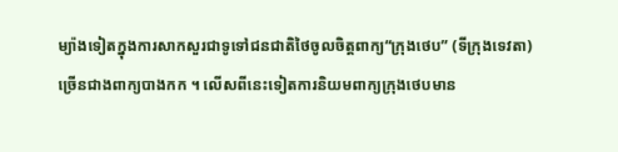ម្យ៉ាងទៀតក្នុងការសាកសួរជាទូទៅជនជាតិថៃចូលចិត្តពាក្យ“ក្រុងថេប” (ទីក្រុងទេវតា)ច្រើនជាងពាក្យបាងកក ។ លើសពីនេះទៀតការនិយមពាក្យក្រុងថេបមាន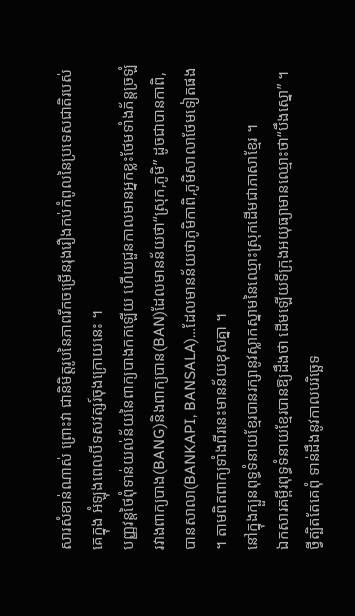សារសំខាន់ណាស់ ព្រោះវា ជានិមិត្តរូបនៃភាពរីកចម្រើនរុងរឿងកប់កំពូលនៃប្រទេសជាតិរបស់គេក្នុង អំឡុងពេលបីទសវត្សរ៍ចុងក្រោយនេះ ។
បញ្ញវន្តថៃពុំទាន់យល់ន័យនៃពាក្យបាងកកឡើយ ហើយជួនកាលមានអ្នកខ្លះថែមទាំងភ័ន្តច្រឡំរវាងពាក្យបាង(BANG)និងពាក្យបាន(BAN)ដែលមានន័យថា“ស្រុក,ភូមិ” ដូចជាបានកាពិ, បានសាលា(BANKAPI, BANSALA)…ដែលមានន័យថាភូមិកាពិ,ភូមិសាលាថែមទៀតផង ។ តាមពិតពាក្យទាំងពីរនេះមានន័យខុសគ្នា ។
នៅក្នុងក្បួនពុទ្ធទំនាយខ្មែរបានរក្សានូវស្លាកស្នាមនៃឈ្មោះស្រុកដើមជាភាសាខ្មែរ ។
ឯកសារគម្ពីរពុទ្ធទំនាយខ្មែរបានឱ្យដឹងថា ដើមឡើយទីក្រុងអយុធ្យាមានឈ្មោះថា“បឹងស្នោ” ។ ថ្វីត្បិតតែគេពុំ ទាន់ដឹងនូវកាលបរិច្ឆេទ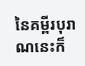នៃគម្ពីរបុរាណនេះក៏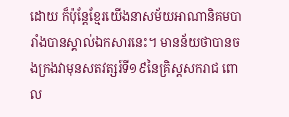ដោយ ក៏ប៉ុន្តែខ្មែរយើងនាសម័យអាណានិគមបារាំងបានស្គាល់ឯកសារនេះ។ មានន័យថាបានចងក្រងវាមុនសតវត្សរ៍ទី១៩នៃគ្រិស្តសករាជ ពោល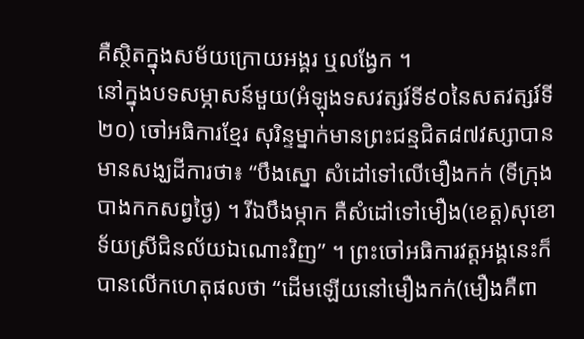គឺស្ថិតក្នុងសម័យក្រោយអង្គរ ឬលង្វែក ។
នៅក្នុងបទសម្ភាសន៍មួយ(អំឡុងទសវត្សរ៍ទី៩០នៃសតវត្សរ៍ទី២០) ចៅអធិការខ្មែរ សុរិន្ទម្នាក់មានព្រះជន្មជិត៨៧វស្សាបានមានសង្ឃដីការថា៖ “បឹងស្នោ សំដៅទៅលើមឿងកក់ (ទីក្រុងបាងកកសព្វថៃ្ង) ។ រីឯបឹងម្កាក គឺសំដៅទៅមឿង(ខេត្ត)សុខោទ័យស្រីជិនល័យឯណោះវិញ” ។ ព្រះចៅអធិការវត្តអង្គនេះក៏បានលើកហេតុផលថា “ដើមឡើយនៅមឿងកក់(មឿងគឺពា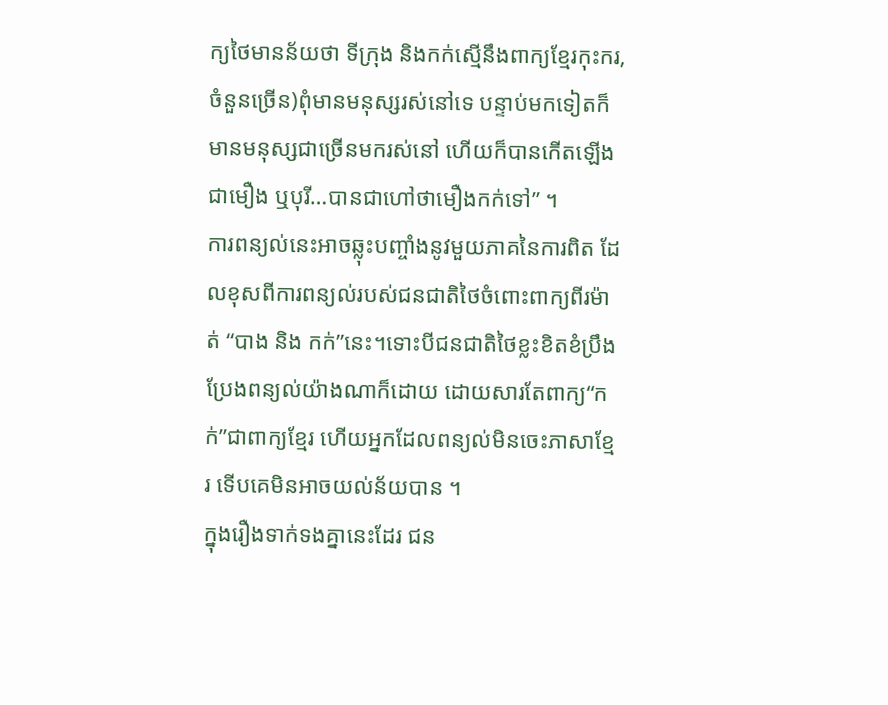ក្យថៃមានន័យថា ទីក្រុង និងកក់ស្មើនឹងពាក្យខ្មែរកុះករ, ចំនួនច្រើន)ពុំមានមនុស្សរស់នៅទេ បន្ទាប់មកទៀតក៏មានមនុស្សជាច្រើនមករស់នៅ ហើយក៏បានកើតឡើងជាមឿង ឬបុរី…បានជាហៅថាមឿងកក់ទៅ” ។
ការពន្យល់នេះអាចឆ្លុះបញ្ចាំងនូវមួយភាគនៃការពិត ដែលខុសពីការពន្យល់របស់ជនជាតិថៃចំពោះពាក្យពីរម៉ាត់ “បាង និង កក់”នេះ។ទោះបីជនជាតិថៃខ្លះខិតខំប្រឹង ប្រែងពន្យល់យ៉ាងណាក៏ដោយ ដោយសារតែពាក្យ“កក់”ជាពាក្យខ្មែរ ហើយអ្នកដែលពន្យល់មិនចេះភាសាខ្មែរ ទើបគេមិនអាចយល់ន័យបាន ។
ក្នុងរឿងទាក់ទងគ្នានេះដែរ ជន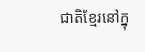ជាតិខ្មែរនៅក្នុ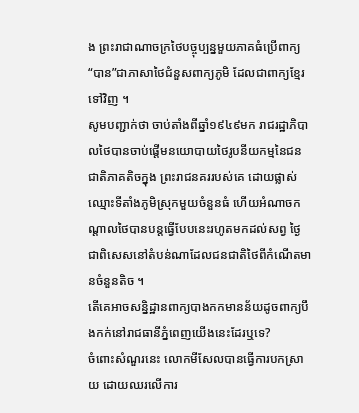ង ព្រះរាជាណាចក្រថៃបច្ចុប្បន្នមួយភាគធំប្រើពាក្យ“បាន”ជាភាសាថៃជំនួសពាក្យភូមិ ដែលជាពាក្យខ្មែរទៅវិញ ។
សូមបញ្ជាក់ថា ចាប់តាំងពីឆ្នាំ១៩៤៩មក រាជរដ្ឋាភិបាលថៃបានចាប់ផ្តើមនយោបាយថៃរូបនីយកម្មនៃជនជាតិភាគតិចក្នុង ព្រះរាជនគររបស់គេ ដោយផ្លាស់ឈ្មោះទីតាំងភូមិស្រុកមួយចំនួនធំ ហើយអំណាចកណ្តាលថៃបានបន្តធ្វើបែបនេះរហូតមកដល់សព្វ ថៃ្ង ជាពិសេសនៅតំបន់ណាដែលជនជាតិថៃពីកំណើតមានចំនួនតិច ។
តើគេអាចសន្និដ្ឋានពាក្យបាងកកមានន័យដូចពាក្យបឹងកក់នៅរាជធានីភ្នំពេញយើងនេះដែរឬទេ?
ចំពោះសំណួរនេះ លោកមីសែលបានធ្វើការបកស្រាយ ដោយឈរលើការ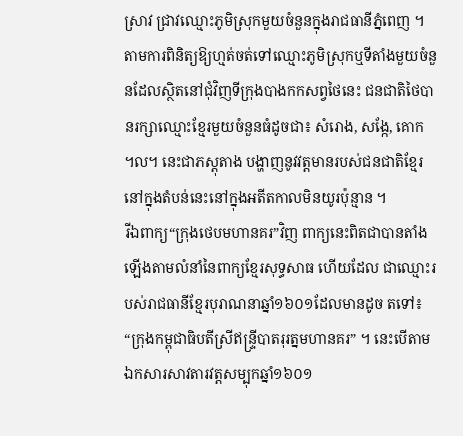ស្រាវ ជ្រាវឈ្មោះភូមិស្រុកមួយចំនួនក្នុងរាជធានីភ្នំពេញ ។
តាមការពិនិត្យឱ្យហ្មត់ចត់ទៅឈ្មោះភូមិស្រុកឬទីតាំងមួយចំនួនដែលស្ថិតនៅជុំវិញទីក្រុងបាងកកសព្វថៃនេះ ជនជាតិថៃបានរក្សាឈ្មោះខ្មែរមួយចំនួនធំដូចជា៖ សំរោង, សង្កែ, គោក ៘ នេះជាភស្តុតាង បង្ហាញនូវវត្តមានរបស់ជនជាតិខ្មែរនៅក្នុងតំបន់នេះនៅក្នុងអតីតកាលមិនយូរប៉ុន្មាន ។
រីឯពាក្យ“ក្រុងថេបមហានគរ”វិញ ពាក្យនេះពិតជាបានតាំងឡើងតាមលំនាំនៃពាក្យខ្មែរសុទ្ធសាធ ហើយដែល ជាឈ្មោះរបស់រាជធានីខ្មែរបុរាណនាឆ្នាំ១៦០១ដែលមានដូច តទៅ៖ “ក្រុងកម្ពុជាធិបតីស្រីឥន្ទ្រីបាតរុរត្នមហានគរ” ។ នេះបើតាមឯកសារសាវតារវត្តសម្បុកឆ្នាំ១៦០១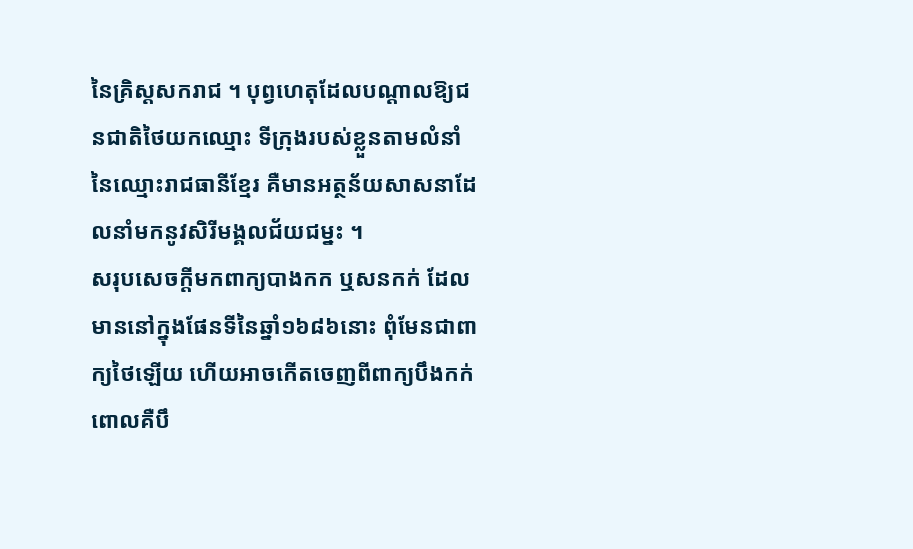នៃគ្រិស្តសករាជ ។ បុព្វហេតុដែលបណ្តាលឱ្យជនជាតិថៃយកឈ្មោះ ទីក្រុងរបស់ខ្លួនតាមលំនាំនៃឈ្មោះរាជធានីខ្មែរ គឺមានអត្ថន័យសាសនាដែលនាំមកនូវសិរីមង្គលជ័យជម្នះ ។
សរុបសេចក្តីមកពាក្យបាងកក ឬសនកក់ ដែលមាននៅក្នុងផែនទីនៃឆ្នាំ១៦៨៦នោះ ពុំមែនជាពាក្យថៃឡើយ ហើយអាចកើតចេញពីពាក្យបឹងកក់ ពោលគឺបឹ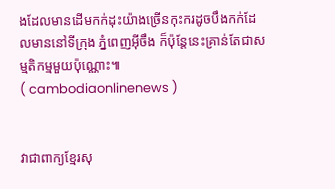ងដែលមានដើមកក់ដុះយ៉ាងច្រើនកុះករដូចបឹងកក់ដែលមាននៅទីក្រុង ភ្នំពេញអ៊ីចឹង ក៏ប៉ុន្តែនេះគ្រាន់តែជាសម្មតិកម្មមួយប៉ុណ្ណោះ៕
( cambodiaonlinenews )


វាជាពាក្យខ្មែរសុ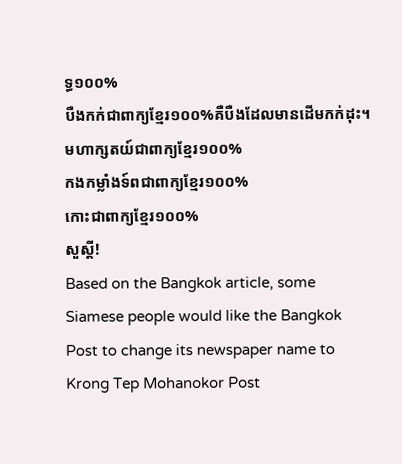ទ្ធ១០០%
បឺងកក់ជាពាក្យខ្មែរ១០០%គឺបឺងដែលមានដើមកក់ដុះ។
មហាក្សតយ៍ជាពាក្យខ្មែរ១០០%
កងកម្លាំងទ៍ពជាពាក្យខ្មែរ១០០%
កោះជាពាក្យខ្មែរ១០០%
សួស្តី!
Based on the Bangkok article, some Siamese people would like the Bangkok Post to change its newspaper name to Krong Tep Mohanokor Post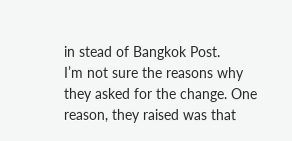in stead of Bangkok Post.
I’m not sure the reasons why they asked for the change. One reason, they raised was that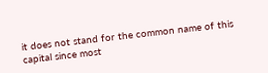it does not stand for the common name of this capital since most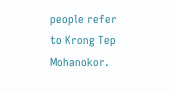people refer to Krong Tep Mohanokor.